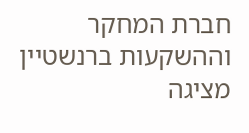חברת המחקר וההשקעות ברנשטיין מציגה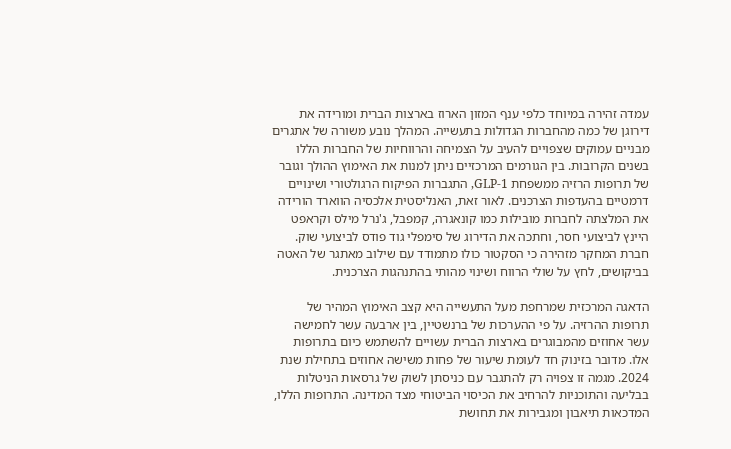עמדה זהירה במיוחד כלפי ענף המזון הארוז בארצות הברית ומורידה את דירוגן של כמה מהחברות הגדולות בתעשייה. המהלך נובע משורה של אתגרים מבניים עמוקים שצפויים להעיב על הצמיחה והרווחיות של החברות הללו בשנים הקרובות. בין הגורמים המרכזיים ניתן למנות את האימוץ ההולך וגובר של תרופות הרזיה ממשפחת GLP-1, התגברות הפיקוח הרגולטורי ושינויים דרמטיים בהעדפות הצרכנים. לאור זאת, האנליסטית אלכסיה הווארד הורידה את המלצתה לחברות מובילות כמו קונאגרה, קמפבל, ג'נרל מילס וקראפט היינץ לביצועי חסר, וחתכה את הדירוג של סימפלי גוד פודס לביצועי שוק. חברת המחקר מזהירה כי הסקטור כולו מתמודד עם שילוב מאתגר של האטה בביקושים, לחץ על שולי הרווח ושינוי מהותי בהתנהגות הצרכנית.

הדאגה המרכזית שמרחפת מעל התעשייה היא קצב האימוץ המהיר של תרופות ההרזיה. על פי ההערכות של ברנשטיין, בין ארבעה עשר לחמישה עשר אחוזים מהמבוגרים בארצות הברית עשויים להשתמש כיום בתרופות אלו. מדובר בזינוק חד לעומת שיעור של פחות משישה אחוזים בתחילת שנת 2024. מגמה זו צפויה רק להתגבר עם כניסתן לשוק של גרסאות הניטלות בבליעה והתוכניות להרחיב את הכיסוי הביטוחי מצד המדינה. התרופות הללו, המדכאות תיאבון ומגבירות את תחושת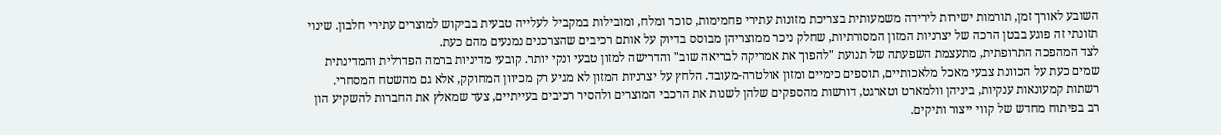השובע לאורך זמן, תורמות ישירות לירידה משמעותית בצריכת מזונות עתירי פחמימות, סוכר ומלח, ומובילות במקביל לעלייה טבעית בביקוש למוצרים עתירי חלבון. שינוי תזונתי זה פוגע בבטן הרכה של יצרניות המזון המסורתיות, שחלק ניכר ממוצריהן מבוסס בדיוק על אותם רכיבים שהצרכנים נמנעים מהם כעת.
לצד המהפכה התרופתית, מתעצמת השפעתה של תנועת "להפוך את אמריקה לבריאה שוב" והדרישה למזון טבעי ונקי יותר. קובעי מדיניות ברמה הפדרלית והמדינתית שמים כעת על הכוונת צבעי מאכל מלאכותיים, תוספים כימיים ומזון אולטרה-מעובד. הלחץ על יצרניות המזון לא מגיע רק מכיוון המחוקק, אלא גם מהשטח המסחרי. רשתות קמעונאות ענקיות, ביניהן וולמארט וטארגט, דורשות מהספקים שלהן לשנות את הרכבי המוצרים ולהסיר רכיבים בעייתיים, צעד שמאלץ את החברות להשקיע הון רב בפיתוח מחדש של קווי ייצור ותיקים.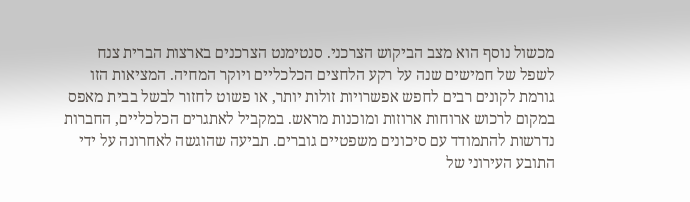מכשול נוסף הוא מצב הביקוש הצרכני. סנטימנט הצרכנים בארצות הברית צנח לשפל של חמישים שנה על רקע הלחצים הכלכליים ויוקר המחיה. המציאות הזו גורמת לקונים רבים לחפש אפשרויות זולות יותר, או פשוט לחזור לבשל בבית מאפס במקום לרכוש ארוחות ארוזות ומוכנות מראש. במקביל לאתגרים הכלכליים, החברות נדרשות להתמודד עם סיכונים משפטיים גוברים. תביעה שהוגשה לאחרונה על ידי התובע העירוני של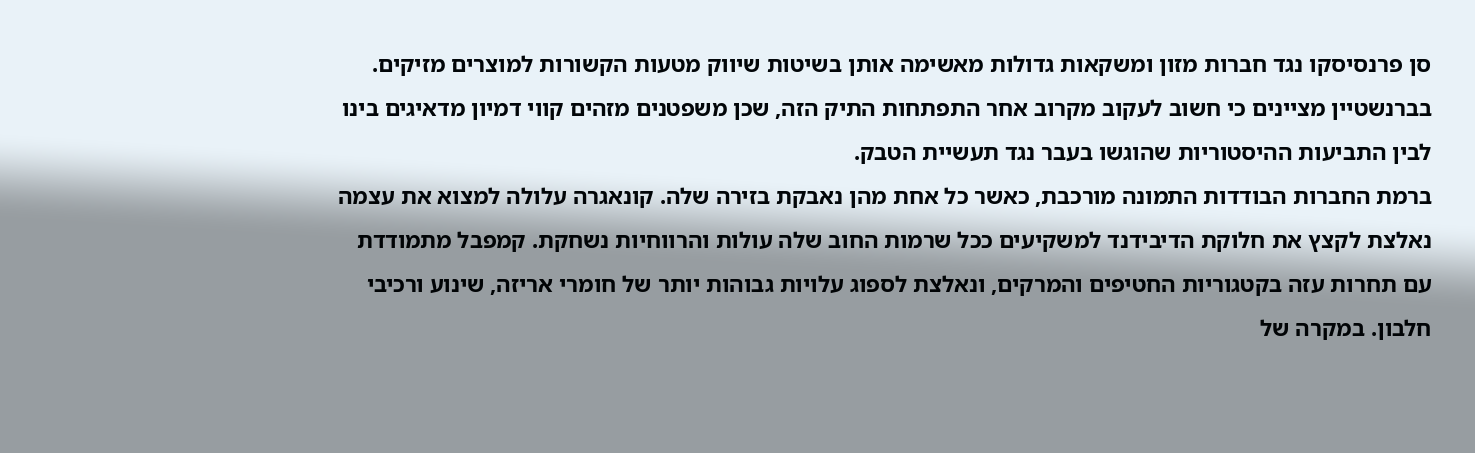סן פרנסיסקו נגד חברות מזון ומשקאות גדולות מאשימה אותן בשיטות שיווק מטעות הקשורות למוצרים מזיקים. בברנשטיין מציינים כי חשוב לעקוב מקרוב אחר התפתחות התיק הזה, שכן משפטנים מזהים קווי דמיון מדאיגים בינו לבין התביעות ההיסטוריות שהוגשו בעבר נגד תעשיית הטבק.
ברמת החברות הבודדות התמונה מורכבת, כאשר כל אחת מהן נאבקת בזירה שלה. קונאגרה עלולה למצוא את עצמה נאלצת לקצץ את חלוקת הדיבידנד למשקיעים ככל שרמות החוב שלה עולות והרווחיות נשחקת. קמפבל מתמודדת עם תחרות עזה בקטגוריות החטיפים והמרקים, ונאלצת לספוג עלויות גבוהות יותר של חומרי אריזה, שינוע ורכיבי חלבון. במקרה של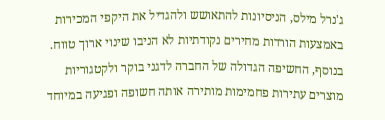ג'נרל מילס, הניסיונות להתאושש ולהגדיל את היקפי המכירות באמצעות הורדות מחירים נקודתיות לא הניבו שינוי ארוך טווח. בנוסף, החשיפה הגדולה של החברה לדגני בוקר ולקטגוריות מוצרים עתירות פחמימות מותירה אותה חשופה ופגיעה במיוחד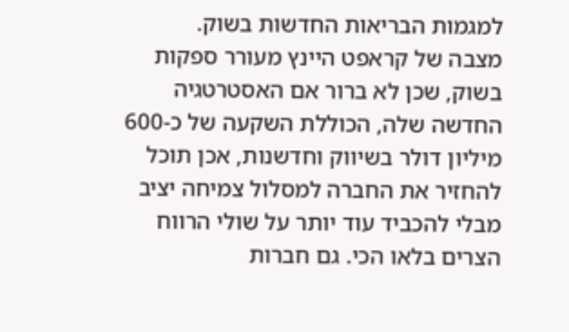למגמות הבריאות החדשות בשוק.
מצבה של קראפט היינץ מעורר ספקות בשוק, שכן לא ברור אם האסטרטגיה החדשה שלה, הכוללת השקעה של כ-600 מיליון דולר בשיווק וחדשנות, אכן תוכל להחזיר את החברה למסלול צמיחה יציב מבלי להכביד עוד יותר על שולי הרווח הצרים בלאו הכי. גם חברות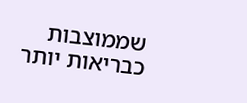שממוצבות כבריאות יותר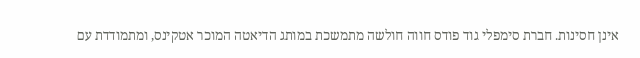אינן חסינות. חברת סימפלי גוד פודס חווה חולשה מתמשכת במותג הדיאטה המוכר אטקינס, ומתמודדת עם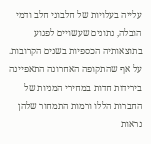עלייה בעלויות של חלבוני חלב ודמי הובלה, נתונים שעשויים לפגוע בתוצאותיה הכספיות בשנים הקרובות. על אף שהתקופה האחרונה התאפיינה בירידות חדות במחירי המניות של החברות הללו ורמות התמחור שלהן נראות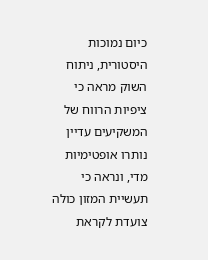כיום נמוכות היסטורית, ניתוח השוק מראה כי ציפיות הרווח של המשקיעים עדיין נותרו אופטימיות מדי, ונראה כי תעשיית המזון כולה צועדת לקראת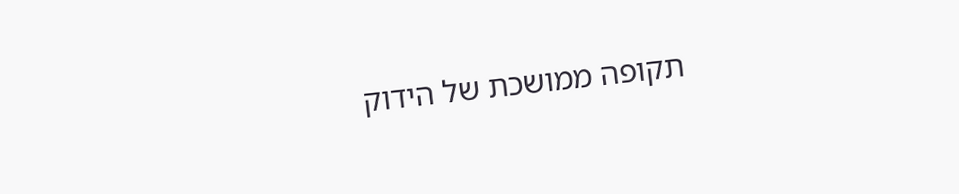תקופה ממושכת של הידוק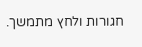חגורות ולחץ מתמשך.